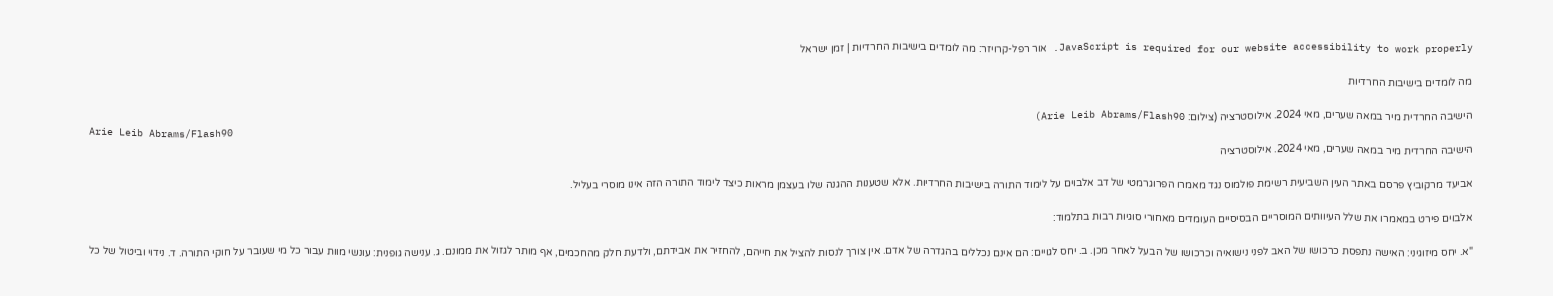JavaScript is required for our website accessibility to work properly. אור רפל-קרויזר: מה לומדים בישיבות החרדיות | זמן ישראל

מה לומדים בישיבות החרדיות

הישיבה החרדית מיר במאה שערים, מאי 2024. אילוסטרציה (צילום: Arie Leib Abrams/Flash90)
Arie Leib Abrams/Flash90
הישיבה החרדית מיר במאה שערים, מאי 2024. אילוסטרציה

אביעד מרקוביץ פרסם באתר העין השביעית רשימת פולמוס נגד מאמרו הפרוגרמטי של דב אלבוים על לימוד התורה בישיבות החרדיות. אלא שטענות ההגנה שלו בעצמן מראות כיצד לימוד התורה הזה אינו מוסרי בעליל.

אלבוים פירט במאמרו את שלל העיוותים המוסריים הבסיסיים העומדים מאחורי סוגיות רבות בתלמוד:

"א. יחס מיזוגיני: האישה נתפסת כרכושו של האב לפני נישואיה וכרכושו של הבעל לאחר מכן. ב. יחס לגויים: הם אינם נכללים בהגדרה של אדם. אין צורך לנסות להציל את חייהם, להחזיר את אבידתם, ולדעת חלק מהחכמים, אף מותר לגזול את ממונם. ג. ענישה גופנית: עונשי מוות עבור כל מי שעובר על חוקי התורה. ד. נידוי וביטול של כל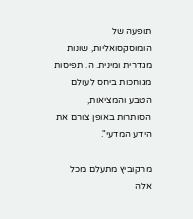תופעה של הומוסקסואליות, שונות מגדרית ומינית. ה. תפיסות מגוחכות ביחס לעולם הטבע והמציאות, הסותרות באופן צורם את הידע המדעי".

מרקוביץ מתעלם מכל אלה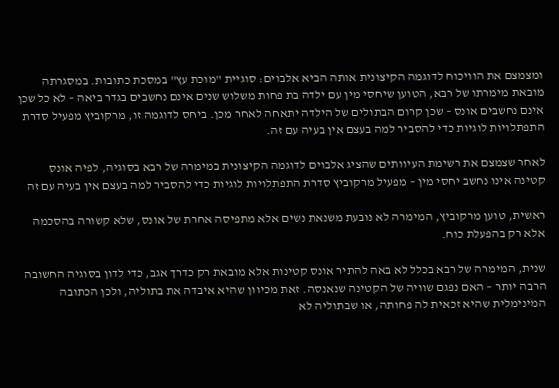ומצמצם את הוויכוח לדוגמה הקיצונית אותה הביא אלבוים: סוגיית "מוכת עץ" במסכת כתובות. במסגרתה מובאת מימרתו של רבא, הטוען שיחסי מין עם ילדה בת פחות משלוש שנים אינם נחשבים בגדר ביאה – לא כל שכן אינם נחשבים אונס – שכן קרום הבתולים של הילדה יתאחה לאחר מכן. ביחס לדוגמה זו, מרקוביץ מפעיל סדרת התפתלויות לוגיות כדי להסביר למה בעצם אין בעיה עם זה.

לאחר שצמצם את רשימת העיוותים שהציג אלבוים לדוגמה הקיצונית במימרה של רבא בסוגיה, לפיה אונס קטינה אינו נחשב יחסי מין – מפעיל מרקוביץ סדרת התפתלויות לוגיות כדי להסביר למה בעצם אין בעיה עם זה

ראשית, טוען מרקוביץ, המימרה לא נובעת משנאת נשים אלא מתפיסה אחרת של אונס, שלא קשורה בהסכמה אלא רק בהפעלת כוח.

שנית, המימרה של רבא בכלל לא באה להתיר אונס קטינות אלא מובאת רק כדרך אגב, כדי לדון בסוגיה החשובה הרבה יותר – האם נפגם שוויה של הקטינה שנאנסה. זאת מכיוון שהיא איבדה את בתוליה, ולכן הכתובה המינימלית שהיא זכאית לה פחותה, או שבתוליה לא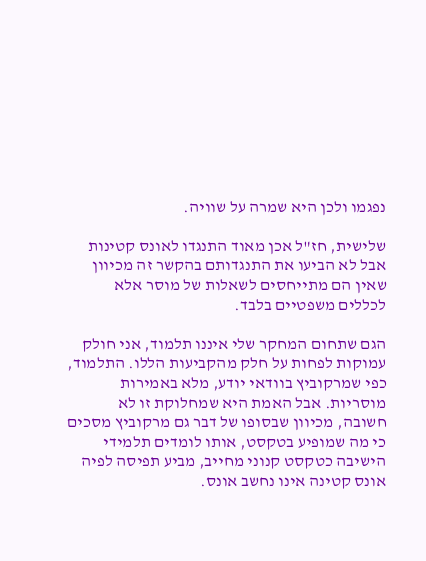נפגמו ולכן היא שמרה על שוויה.

שלישית, חז"ל אכן מאוד התנגדו לאונס קטינות אבל לא הביעו את התנגדותם בהקשר זה מכיוון שאין הם מתייחסים לשאלות של מוסר אלא לכללים משפטיים בלבד.

הגם שתחום המחקר שלי איננו תלמוד, אני חולק עמוקות לפחות על חלק מהקביעות הללו. התלמוד, כפי שמרקוביץ בוודאי יודע, מלא באמירות מוסריות. אבל האמת היא שמחלוקת זו לא חשובה, מכיוון שבסופו של דבר גם מרקוביץ מסכים כי מה שמופיע בטקסט, אותו לומדים תלמידי הישיבה כטקסט קנוני מחייב, מביע תפיסה לפיה אונס קטינה אינו נחשב אונס.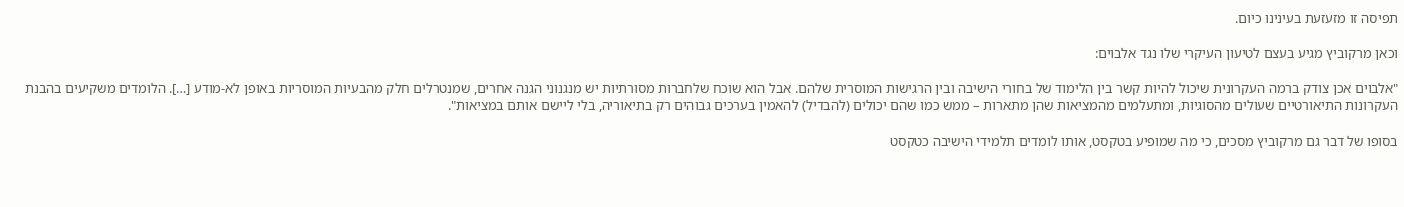תפיסה זו מזעזעת בעינינו כיום.

וכאן מרקוביץ מגיע בעצם לטיעון העיקרי שלו נגד אלבוים:

"אלבוים אכן צודק ברמה העקרונית שיכול להיות קשר בין הלימוד של בחורי הישיבה ובין הרגישות המוסרית שלהם. אבל הוא שוכח שלחברות מסורתיות יש מנגנוני הגנה אחרים, שמנטרלים חלק מהבעיות המוסריות באופן לא-מודע […]. הלומדים משקיעים בהבנת העקרונות התיאורטיים שעולים מהסוגיות, ומתעלמים מהמציאות שהן מתארות – ממש כמו שהם יכולים (להבדיל) להאמין בערכים גבוהים רק בתיאוריה, בלי ליישם אותם במציאות".

בסופו של דבר גם מרקוביץ מסכים, כי מה שמופיע בטקסט, אותו לומדים תלמידי הישיבה כטקסט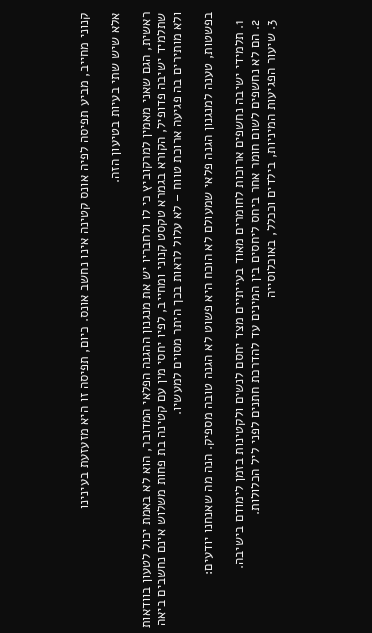קנוני מחייב, מביע תפיסה לפיה אונס קטינה אינו נחשב אונס. כיום, תפיסה זו היא מזעזעת בעינינו

אלא שיש שתי בעיות בטיעון הזה.

ראשית, הגם שאני מאמין למרקוביץ כי לו ולחבריו יש את מנגנון ההגנה הפלאי המדובר, הוא לא באמת יכול לטעון בוודאות שתלמיד ישיבה פדופיל, הקורא בגמרא טקסט קנוני ומחייב, לפיו יחסי מין עם קטינה בת פחות משלוש אינם נחשבים ביאה ולא מותירים בה פגיעה ארוכת טווח – לא עלול לראות בכך היתר מסוים למעשיו.

בפשטות, טענה למנגנון הגנה פלאי שמעולם לא הוכח היא פשוט לא הגנה טובה מספיק. הנה מה שאנחנו יודעים:

  1. תלמידי ישיבה נחשפים ארוכות לחומרים מאוד בעייתיים מצד יחסם לנשים ולקטינות בזמן לימודם בישיבה.
  2. הם לא נחשפים לשום חומר אחר ביחס ליחסים בין המינים עד להדרכת חתנים לפני ליל הכלולות.
  3. שיעור הפגיעות המיניות, בילדים וככלל, באוכלוסייה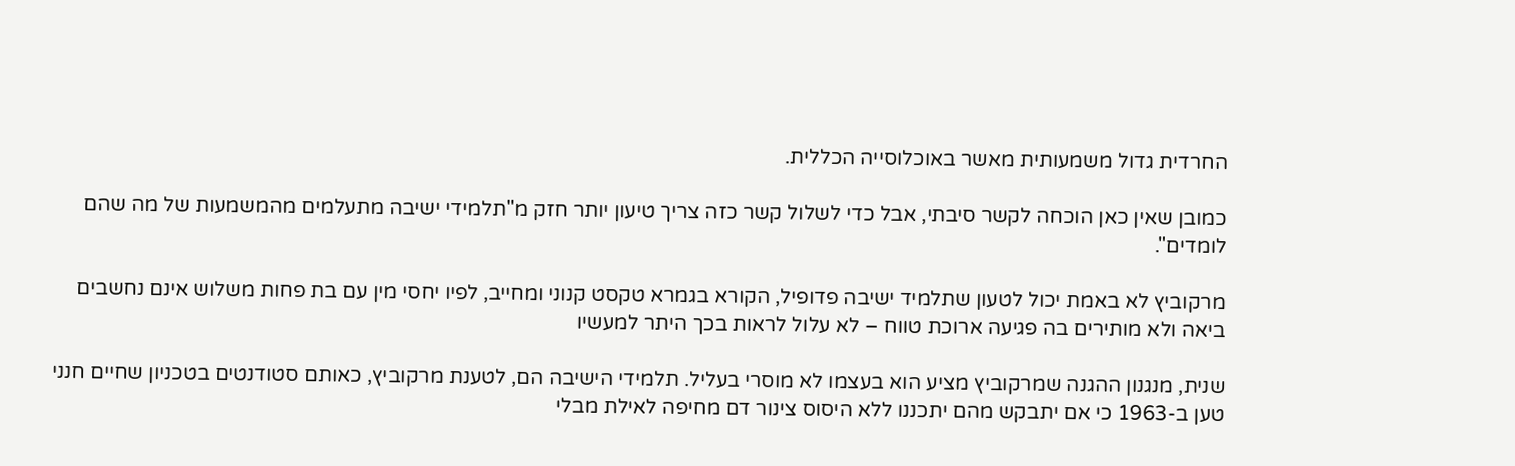החרדית גדול משמעותית מאשר באוכלוסייה הכללית.

כמובן שאין כאן הוכחה לקשר סיבתי, אבל כדי לשלול קשר כזה צריך טיעון יותר חזק מ"תלמידי ישיבה מתעלמים מהמשמעות של מה שהם לומדים".

מרקוביץ לא באמת יכול לטעון שתלמיד ישיבה פדופיל, הקורא בגמרא טקסט קנוני ומחייב, לפיו יחסי מין עם בת פחות משלוש אינם נחשבים ביאה ולא מותירים בה פגיעה ארוכת טווח – לא עלול לראות בכך היתר למעשיו

שנית, מנגנון ההגנה שמרקוביץ מציע הוא בעצמו לא מוסרי בעליל. תלמידי הישיבה הם, לטענת מרקוביץ, כאותם סטודנטים בטכניון שחיים חנני טען ב-1963 כי אם יתבקש מהם יתכננו ללא היסוס צינור דם מחיפה לאילת מבלי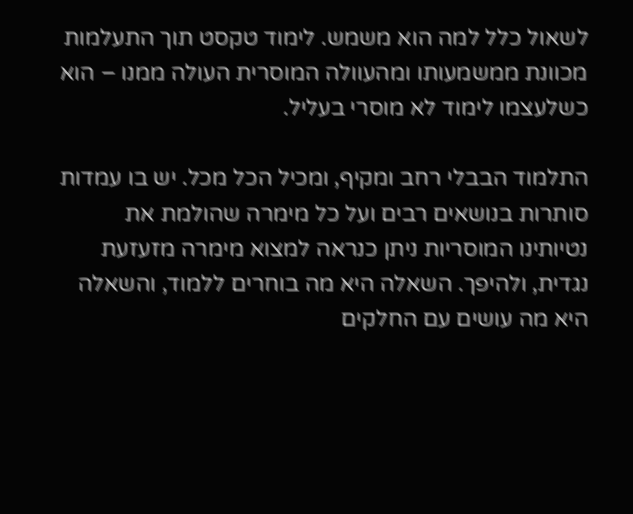לשאול כלל למה הוא משמש. לימוד טקסט תוך התעלמות מכוונת ממשמעותו ומהעוולה המוסרית העולה ממנו – הוא כשלעצמו לימוד לא מוסרי בעליל.

התלמוד הבבלי רחב ומקיף, ומכיל הכל מכל. יש בו עמדות סותרות בנושאים רבים ועל כל מימרה שהולמת את נטיותינו המוסריות ניתן כנראה למצוא מימרה מזעזעת נגדית, ולהיפך. השאלה היא מה בוחרים ללמוד, והשאלה היא מה עושים עם החלקים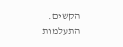הקשים. התעלמות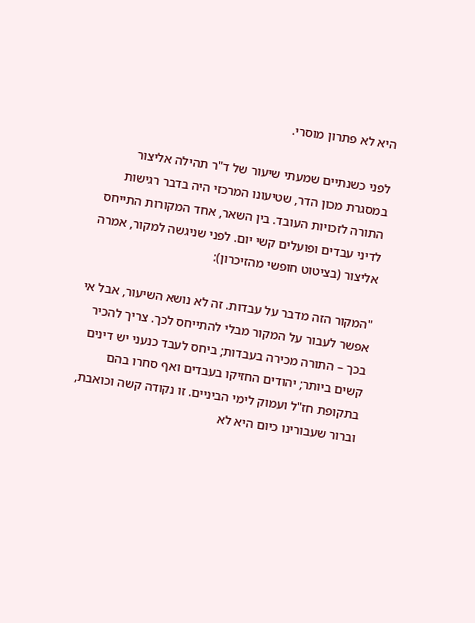היא לא פתרון מוסרי.

לפני כשנתיים שמעתי שיעור של ד"ר תהילה אליצור במסגרת מכון הדר, שטיעונו המרכזי היה בדבר רגישות התורה לזכויות העובד. בין השאר, אחד המקורות התייחס לדיני עבדים ופועלים קשי יום. לפני שניגשה למקור, אמרה אליצור (בציטוט חופשי מהזיכרון):

"המקור הזה מדבר על עבדות. זה לא נושא השיעור, אבל אי אפשר לעבור על המקור מבלי להתייחס לכך. צריך להכיר בכך – התורה מכירה בעבדות; ביחס לעבד כנעני יש דינים קשים ביותר; יהודים החזיקו בעבדים ואף סחרו בהם בתקופת חז"ל ועמוק לימי הביניים. זו נקודה קשה וכואבת, וברור שעבורינו כיום היא לא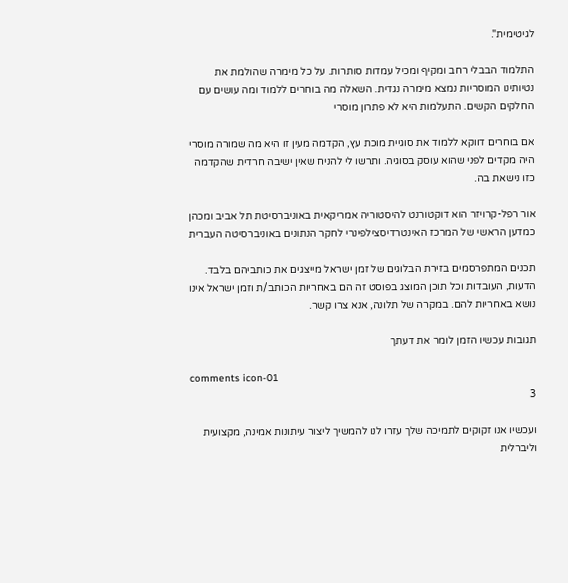לגיטימית".

התלמוד הבבלי רחב ומקיף ומכיל עמדות סותרות. על כל מימרה שהולמת את נטיותינו המוסריות נמצא מימרה נגדית. השאלה מה בוחרים ללמוד ומה עושים עם החלקים הקשים. התעלמות היא לא פתרון מוסרי

אם בוחרים דווקא ללמוד את סוגיית מוכת עץ, הקדמה מעין זו היא מה שמורה מוסרי היה מקדים לפני שהוא עוסק בסוגיה. ותרשו לי להניח שאין ישיבה חרדית שהקדמה כזו נישאת בה.

אור רפל-קרויזר הוא דוקטורנט להיסטוריה אמריקאית באוניברסיטת תל אביב ומכהן כמדען הראשי של המרכז האינטרדיסצילפינרי לחקר הנתונים באוניברסיטה העברית

תכנים המתפרסמים בזירת הבלוגים של זמן ישראל מייצגים את כותביהם בלבד. הדעות, העובדות וכל תוכן המוצג בפוסט זה הם באחריות הכותב/ת וזמן ישראל אינו נושא באחריות להם. במקרה של תלונה, אנא צרו קשר.

תגובות עכשיו הזמן לומר את דעתך

comments icon-01
3

ועכשיו אנו זקוקים לתמיכה שלך עזרו לנו להמשיך ליצור עיתונות אמינה, מקצועית וליברלית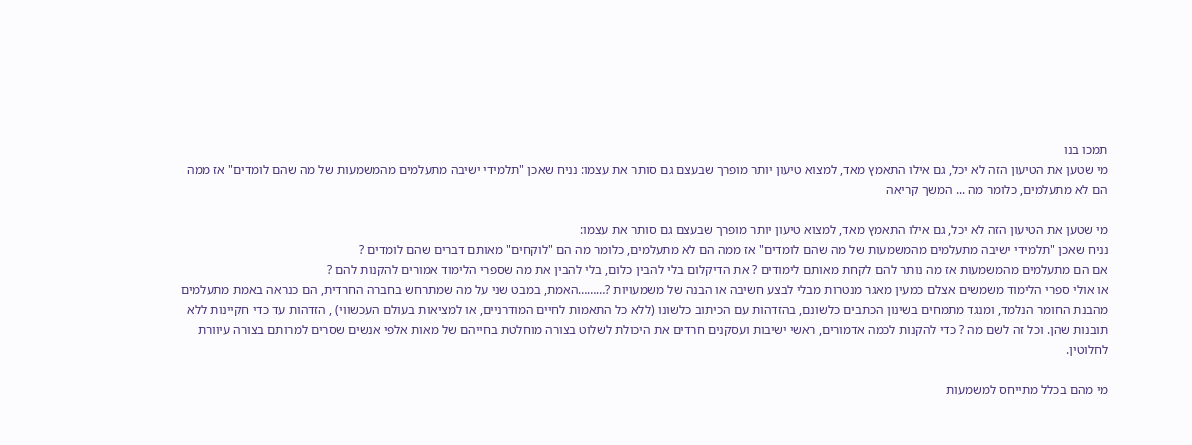תמכו בנו
מי שטען את הטיעון הזה לא יכל, גם אילו התאמץ מאד, למצוא טיעון יותר מופרך שבעצם גם סותר את עצמו: נניח שאכן "תלמידי ישיבה מתעלמים מהמשמעות של מה שהם לומדים" אז ממה הם לא מתעלמים, כלומר מה ... המשך קריאה

מי שטען את הטיעון הזה לא יכל, גם אילו התאמץ מאד, למצוא טיעון יותר מופרך שבעצם גם סותר את עצמו:
נניח שאכן "תלמידי ישיבה מתעלמים מהמשמעות של מה שהם לומדים" אז ממה הם לא מתעלמים, כלומר מה הם "לוקחים" מאותם דברים שהם לומדים ?
אם הם מתעלמים מהמשמעות אז מה נותר להם לקחת מאותם לימודים ? את הדיקלום בלי להבין כלום, בלי להבין את מה שספרי הלימוד אמורים להקנות להם ?
או אולי ספרי הלימוד משמשים אצלם כמעין מאגר מנטרות מבלי לבצע חשיבה או הבנה של משמעויות ?………האמת, במבט שני על מה שמתרחש בחברה החרדית, הם כנראה באמת מתעלמים מהבנת החומר הנלמד, ומנגד מתמחים בשינון הכתבים כלשונם, בהזדהות עם הכיתוב כלשונו (ללא כל התאמות לחיים המודרניים, או למציאות בעולם העכשווי) , הזדהות עד כדי חקיינות ללא תובנות שהן. וכל זה לשם מה ? כדי להקנות לכמה אדמורים, ראשי ישיבות ועסקנים חרדים את היכולת לשלוט בצורה מוחלטת בחייהם של מאות אלפי אנשים שסרים למרותם בצורה עיוורת לחלוטין.

מי מהם בכלל מתייחס למשמעות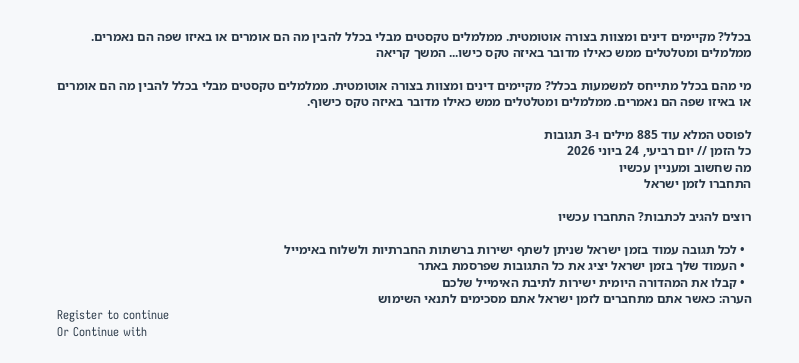בכלל? מקיימים דינים ומצוות בצורה אוטומטית. ממלמלים טקסטים מבלי בכלל להבין מה הם אומרים או באיזו שפה הם נאמרים. ממלמלים ומטלטלים ממש כאילו מדובר באיזה טקס כישו... המשך קריאה

מי מהם בכלל מתייחס למשמעות בכלל? מקיימים דינים ומצוות בצורה אוטומטית. ממלמלים טקסטים מבלי בכלל להבין מה הם אומרים או באיזו שפה הם נאמרים. ממלמלים ומטלטלים ממש כאילו מדובר באיזה טקס כישוף.

לפוסט המלא עוד 885 מילים ו-3 תגובות
כל הזמן // יום רביעי, 24 ביוני 2026
מה שחשוב ומעניין עכשיו
התחברו לזמן ישראל

רוצים להגיב לכתבות? התחברו עכשיו

  • לכל תגובה עמוד בזמן ישראל שניתן לשתף ישירות ברשתות החברתיות ולשלוח באימייל
  • העמוד שלך בזמן ישראל יציג את כל התגובות שפרסמת באתר
  • קבלו את המהדורה היומית ישירות לתיבת האימייל שלכם
הערה: כאשר אתם מתחברים לזמן ישראל אתם מסכימים לתנאי השימוש
Register to continue
Or Continue with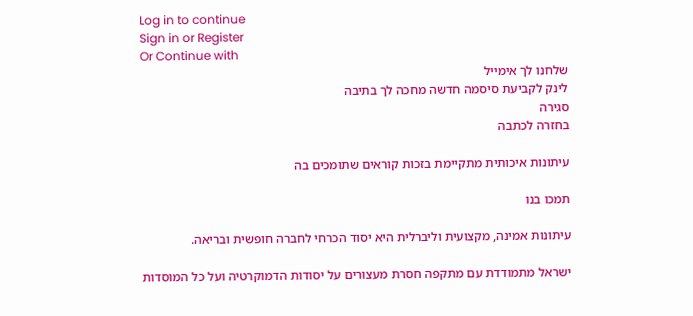Log in to continue
Sign in or Register
Or Continue with
שלחנו לך אימייל
לינק לקביעת סיסמה חדשה מחכה לך בתיבה
סגירה
בחזרה לכתבה

עיתונות איכותית מתקיימת בזכות קוראים שתומכים בה

תמכו בנו

עיתונות אמינה, מקצועית וליברלית היא יסוד הכרחי לחברה חופשית ובריאה.

ישראל מתמודדת עם מתקפה חסרת מעצורים על יסודות הדמוקרטיה ועל כל המוסדות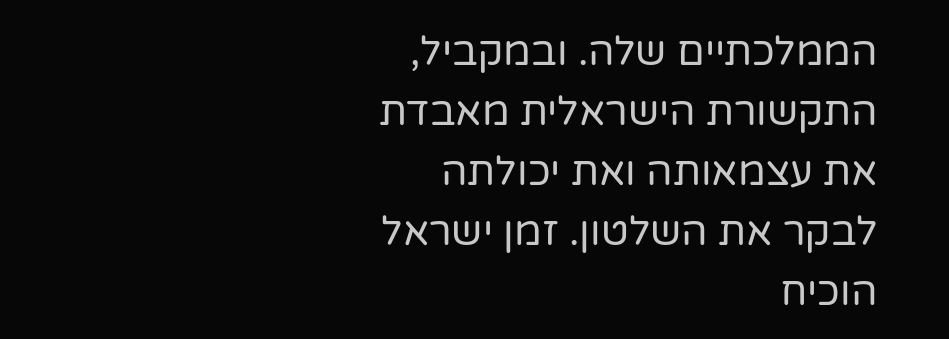הממלכתיים שלה. ובמקביל, התקשורת הישראלית מאבדת את עצמאותה ואת יכולתה לבקר את השלטון. זמן ישראל הוכיח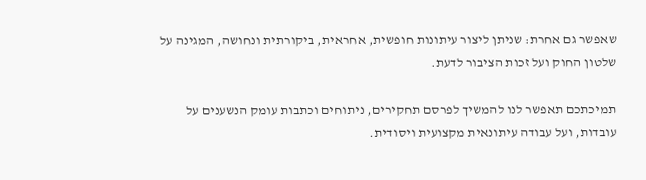שאפשר גם אחרת: שניתן ליצור עיתונות חופשית, אחראית, ביקורתית ונחושה, המגינה על שלטון החוק ועל זכות הציבור לדעת.

תמיכתכם תאפשר לנו להמשיך לפרסם תחקירים, ניתוחים וכתבות עומק הנשענים על עובדות, ועל עבודה עיתונאית מקצועית ויסודית.